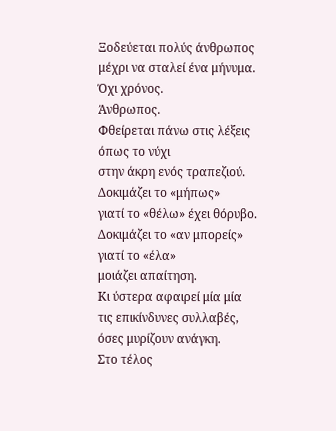Ξοδεύεται πολύς άνθρωπος
μέχρι να σταλεί ένα μήνυμα.
Όχι χρόνος.
Άνθρωπος.
Φθείρεται πάνω στις λέξεις
όπως το νύχι
στην άκρη ενός τραπεζιού.
Δοκιμάζει το «μήπως»
γιατί το «θέλω» έχει θόρυβο.
Δοκιμάζει το «αν μπορείς»
γιατί το «έλα»
μοιάζει απαίτηση.
Κι ύστερα αφαιρεί μία μία
τις επικίνδυνες συλλαβές,
όσες μυρίζουν ανάγκη.
Στο τέλος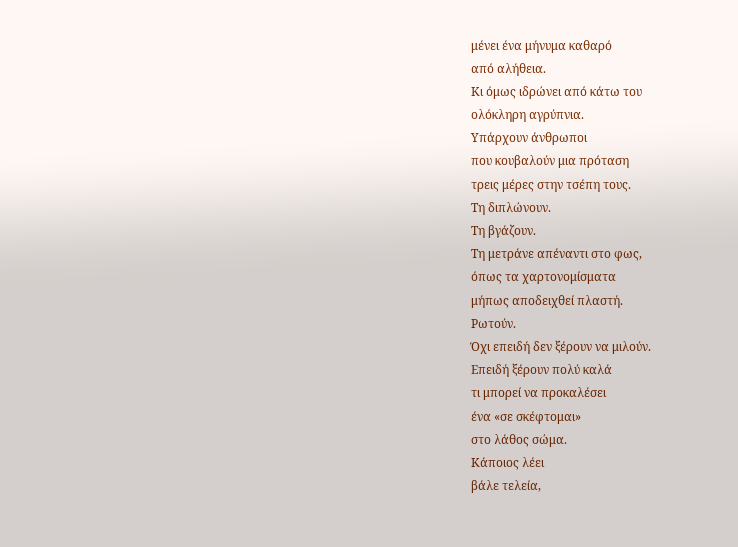μένει ένα μήνυμα καθαρό
από αλήθεια.
Κι όμως ιδρώνει από κάτω του
ολόκληρη αγρύπνια.
Υπάρχουν άνθρωποι
που κουβαλούν μια πρόταση
τρεις μέρες στην τσέπη τους.
Τη διπλώνουν.
Τη βγάζουν.
Τη μετράνε απέναντι στο φως,
όπως τα χαρτονομίσματα
μήπως αποδειχθεί πλαστή.
Ρωτούν.
Όχι επειδή δεν ξέρουν να μιλούν.
Επειδή ξέρουν πολύ καλά
τι μπορεί να προκαλέσει
ένα «σε σκέφτομαι»
στο λάθος σώμα.
Κάποιος λέει
βάλε τελεία,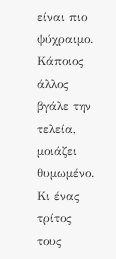είναι πιο ψύχραιμο.
Κάποιος άλλος
βγάλε την τελεία,
μοιάζει θυμωμένο.
Κι ένας τρίτος
τους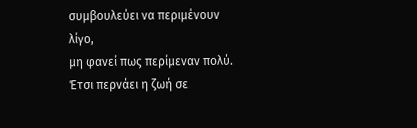συμβουλεύει να περιμένουν λίγο,
μη φανεί πως περίμεναν πολύ.
Έτσι περνάει η ζωή σε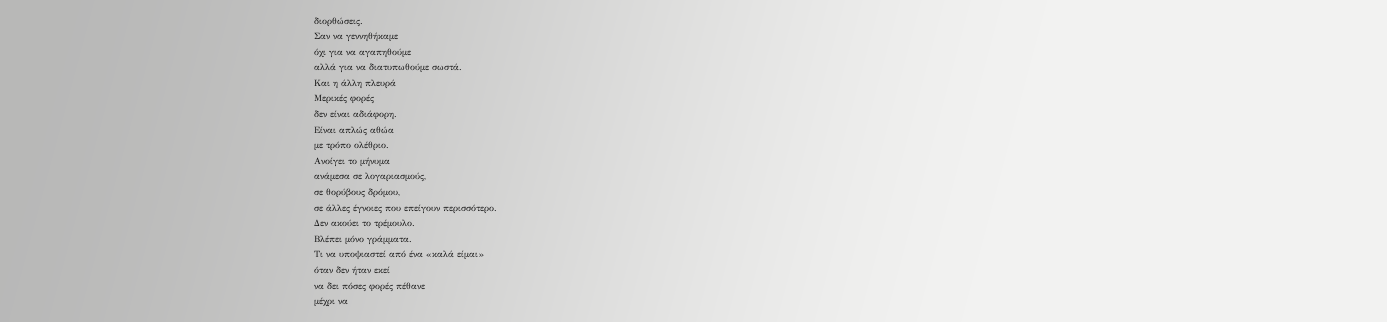διορθώσεις.
Σαν να γεννηθήκαμε
όχι για να αγαπηθούμε
αλλά για να διατυπωθούμε σωστά.
Και η άλλη πλευρά
Μερικές φορές
δεν είναι αδιάφορη.
Είναι απλώς αθώα
με τρόπο ολέθριο.
Ανοίγει το μήνυμα
ανάμεσα σε λογαριασμούς,
σε θορύβους δρόμου,
σε άλλες έγνοιες που επείγουν περισσότερο.
Δεν ακούει το τρέμουλο.
Βλέπει μόνο γράμματα.
Τι να υποψιαστεί από ένα «καλά είμαι»
όταν δεν ήταν εκεί
να δει πόσες φορές πέθανε
μέχρι να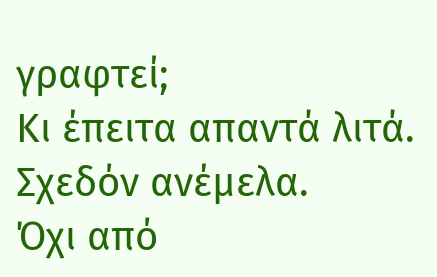γραφτεί;
Κι έπειτα απαντά λιτά.
Σχεδόν ανέμελα.
Όχι από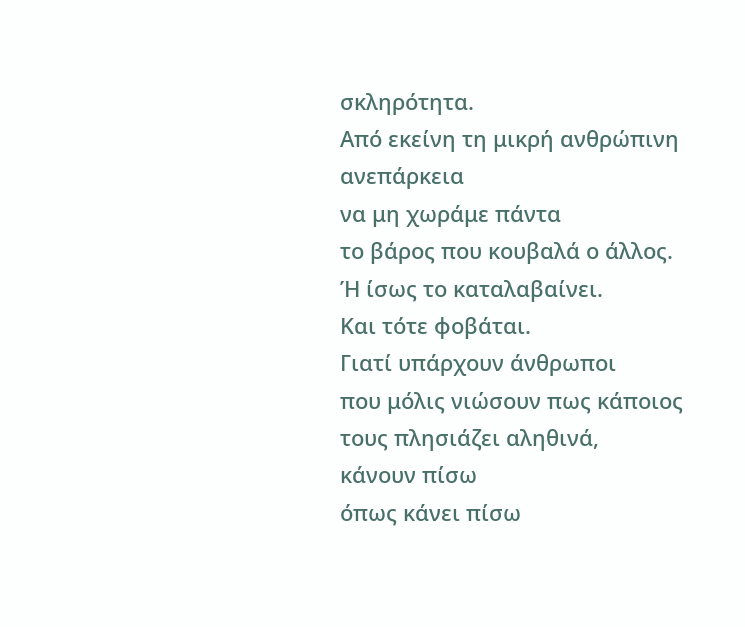σκληρότητα.
Από εκείνη τη μικρή ανθρώπινη ανεπάρκεια
να μη χωράμε πάντα
το βάρος που κουβαλά ο άλλος.
Ή ίσως το καταλαβαίνει.
Και τότε φοβάται.
Γιατί υπάρχουν άνθρωποι
που μόλις νιώσουν πως κάποιος
τους πλησιάζει αληθινά,
κάνουν πίσω
όπως κάνει πίσω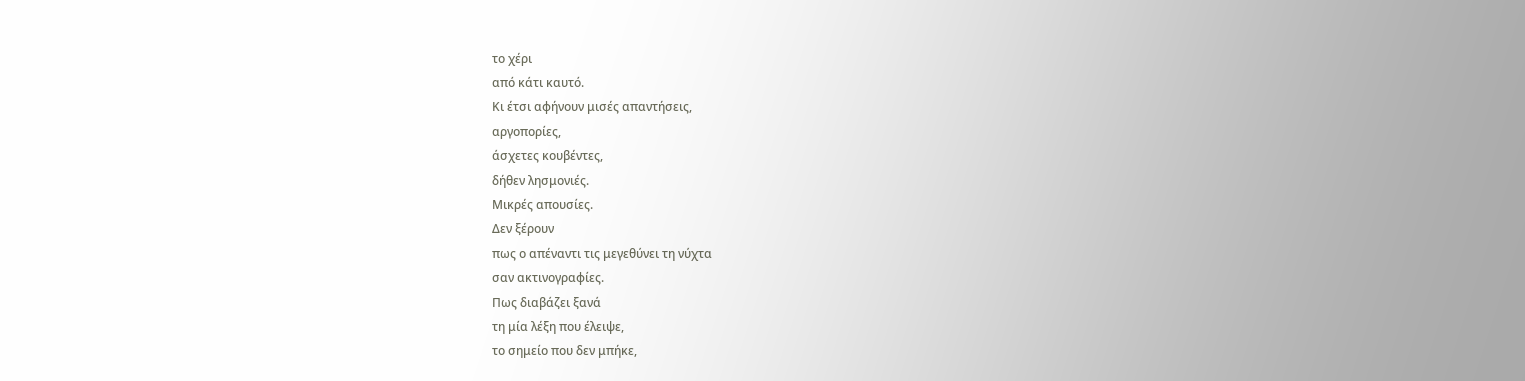το χέρι
από κάτι καυτό.
Κι έτσι αφήνουν μισές απαντήσεις,
αργοπορίες,
άσχετες κουβέντες,
δήθεν λησμονιές.
Μικρές απουσίες.
Δεν ξέρουν
πως ο απέναντι τις μεγεθύνει τη νύχτα
σαν ακτινογραφίες.
Πως διαβάζει ξανά
τη μία λέξη που έλειψε,
το σημείο που δεν μπήκε,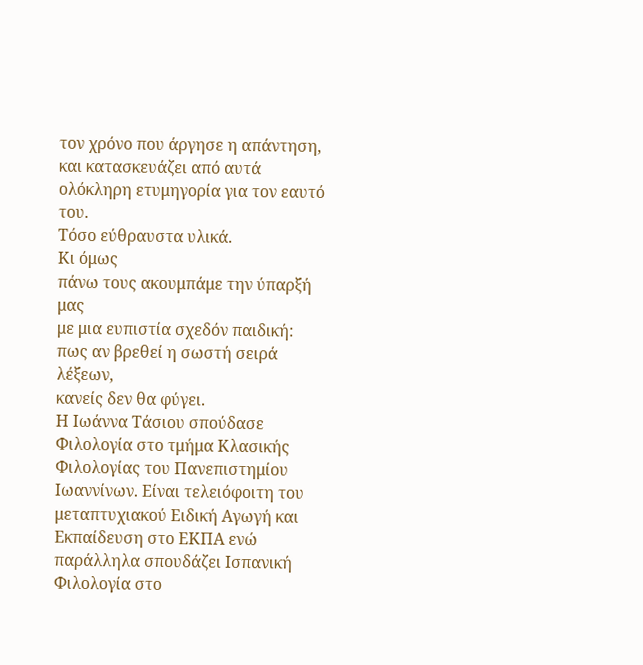τον χρόνο που άργησε η απάντηση,
και κατασκευάζει από αυτά
ολόκληρη ετυμηγορία για τον εαυτό του.
Τόσο εύθραυστα υλικά.
Κι όμως
πάνω τους ακουμπάμε την ύπαρξή μας
με μια ευπιστία σχεδόν παιδική:
πως αν βρεθεί η σωστή σειρά λέξεων,
κανείς δεν θα φύγει.
Η Ιωάννα Τάσιου σπούδασε Φιλολογία στο τμήμα Κλασικής Φιλολογίας του Πανεπιστημίου Ιωαννίνων. Είναι τελειόφοιτη του μεταπτυχιακού Ειδική Αγωγή και Εκπαίδευση στο ΕΚΠΑ ενώ παράλληλα σπουδάζει Ισπανική Φιλολογία στο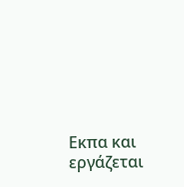Εκπα και εργάζεται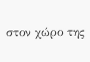στον χώρο της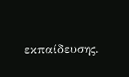εκπαίδευσης.